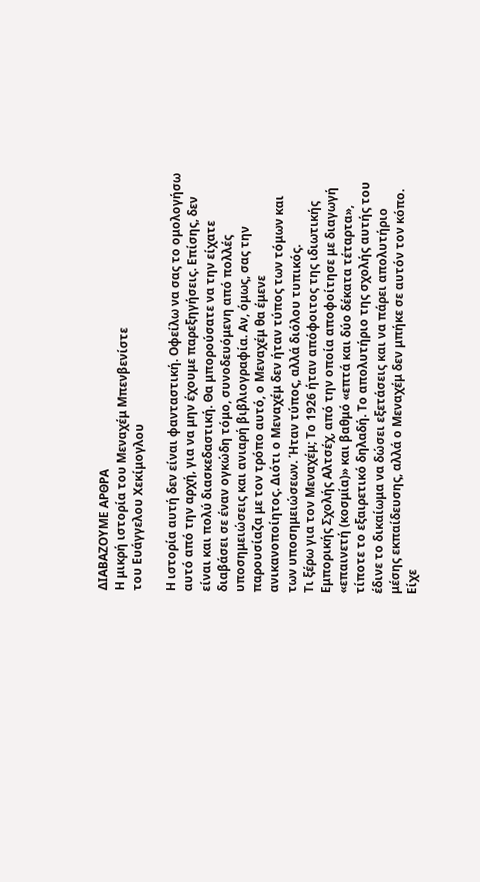ΔΙΑΒΑΖΟΥΜΕ ΑΡΘΡΑ
Η μικρή ιστορία του Μεναχέμ Μπενβενίστε
του Ευάγγελου Χεκίμογλου

Η ιστορία αυτή δεν είναι φανταστική. Οφείλω να σας το ομολογήσω αυτό από την αρχή, για να μην έχουμε παρεξηγήσεις. Επίσης, δεν είναι και πολύ διασκεδαστική. Θα μπορούσατε να την είχατε διαβάσει σε έναν ογκώδη τόμο, συνοδευόμενη από πολλές υποσημειώσεις και ανιαρή βιβλιογραφία. Αν, όμως, σας την παρουσίαζα με τον τρόπο αυτό, ο Μεναχέμ θα έμενε ανικανοποίητος. Διότι ο Μεναχέμ δεν ήταν τύπος των τόμων και των υποσημειώσεων. Ήταν τύπος, αλλά διόλου τυπικός.
Τι ξέρω για τον Μεναχέμ; Το 1926 ήταν απόφοιτος της ιδιωτικής Εμπορικής Σχολής Αλτσέχ, από την οποία αποφοίτησε με διαγωγή «επαινετή (κοσμία)» και βαθμό «επτά και δύο δέκατα τέταρτα», τίποτε το εξαιρετικό δηλαδή. Το απολυτήριο της σχολής αυτής του έδινε το δικαίωμα να δώσει εξετάσεις και να πάρει απολυτήριο μέσης εκπαίδευσης, αλλά ο Μεναχέμ δεν μπήκε σε αυτόν τον κόπο. Είχε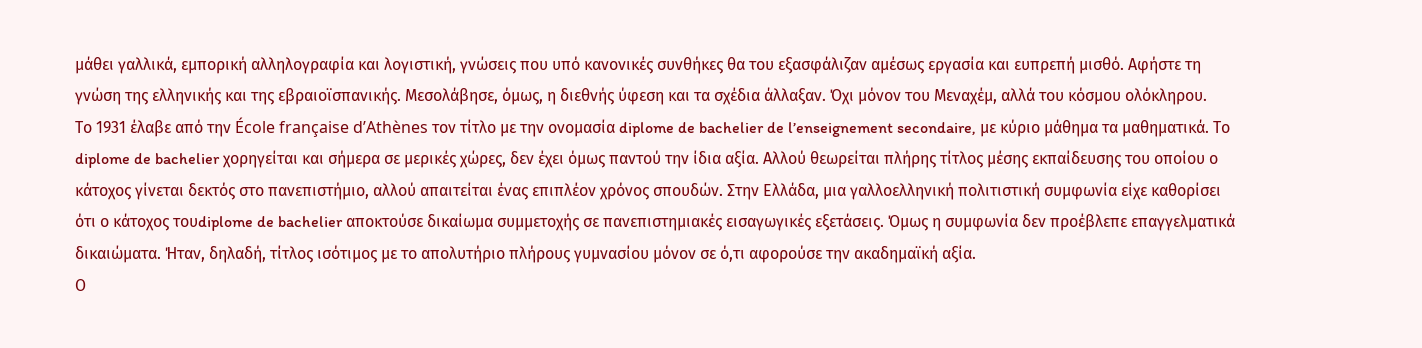μάθει γαλλικά, εμπορική αλληλογραφία και λογιστική, γνώσεις που υπό κανονικές συνθήκες θα του εξασφάλιζαν αμέσως εργασία και ευπρεπή μισθό. Αφήστε τη γνώση της ελληνικής και της εβραιοϊσπανικής. Μεσολάβησε, όμως, η διεθνής ύφεση και τα σχέδια άλλαξαν. Όχι μόνον του Μεναχέμ, αλλά του κόσμου ολόκληρου.
Το 1931 έλαβε από την École française d’Athènes τον τίτλο με την ονομασία diplome de bachelier de l’enseignement secondaire, με κύριο μάθημα τα μαθηματικά. Το diplome de bachelier χορηγείται και σήμερα σε μερικές χώρες, δεν έχει όμως παντού την ίδια αξία. Αλλού θεωρείται πλήρης τίτλος μέσης εκπαίδευσης του οποίου ο κάτοχος γίνεται δεκτός στο πανεπιστήμιο, αλλού απαιτείται ένας επιπλέον χρόνος σπουδών. Στην Ελλάδα, μια γαλλοελληνική πολιτιστική συμφωνία είχε καθορίσει ότι ο κάτοχος τουdiplome de bachelier αποκτούσε δικαίωμα συμμετοχής σε πανεπιστημιακές εισαγωγικές εξετάσεις. Όμως η συμφωνία δεν προέβλεπε επαγγελματικά δικαιώματα. Ήταν, δηλαδή, τίτλος ισότιμος με το απολυτήριο πλήρους γυμνασίου μόνον σε ό,τι αφορούσε την ακαδημαϊκή αξία.
Ο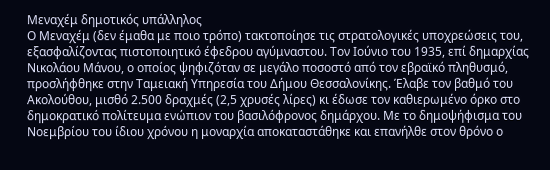Μεναχέμ δημοτικός υπάλληλος
Ο Μεναχέμ (δεν έμαθα με ποιο τρόπο) τακτοποίησε τις στρατολογικές υποχρεώσεις του, εξασφαλίζοντας πιστοποιητικό έφεδρου αγύμναστου. Τον Ιούνιο του 1935, επί δημαρχίας Νικολάου Μάνου, ο οποίος ψηφιζόταν σε μεγάλο ποσοστό από τον εβραϊκό πληθυσμό, προσλήφθηκε στην Ταμειακή Υπηρεσία του Δήμου Θεσσαλονίκης. Έλαβε τον βαθμό του Ακολούθου, μισθό 2.500 δραχμές (2,5 χρυσές λίρες) κι έδωσε τον καθιερωμένο όρκο στο δημοκρατικό πολίτευμα ενώπιον του βασιλόφρονος δημάρχου. Με το δημοψήφισμα του Νοεμβρίου του ίδιου χρόνου η μοναρχία αποκαταστάθηκε και επανήλθε στον θρόνο ο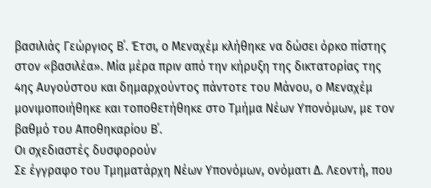βασιλιάς Γεώργιος Β΄. Έτσι, ο Μεναχέμ κλήθηκε να δώσει όρκο πίστης στον «βασιλέα». Μία μέρα πριν από την κήρυξη της δικτατορίας της 4ης Αυγούστου και δημαρχούντος πάντοτε του Μάνου, ο Μεναχέμ μονιμοποιήθηκε και τοποθετήθηκε στο Τμήμα Νέων Υπονόμων, με τον βαθμό του Αποθηκαρίου Β΄.
Οι σχεδιαστές δυσφορούν
Σε έγγραφο του Τμηματάρχη Νέων Υπονόμων, ονόματι Δ. Λεοντή, που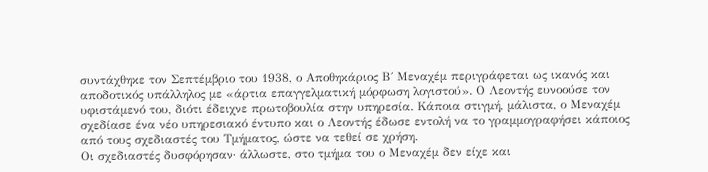συντάχθηκε τον Σεπτέμβριο του 1938, ο Αποθηκάριος Β΄ Μεναχέμ περιγράφεται ως ικανός και αποδοτικός υπάλληλος με «άρτια επαγγελματική μόρφωση λογιστού». Ο Λεοντής ευνοούσε τον υφιστάμενό του, διότι έδειχνε πρωτοβουλία στην υπηρεσία. Κάποια στιγμή, μάλιστα, ο Μεναχέμ σχεδίασε ένα νέο υπηρεσιακό έντυπο και ο Λεοντής έδωσε εντολή να το γραμμογραφήσει κάποιος από τους σχεδιαστές του Τμήματος, ώστε να τεθεί σε χρήση.
Οι σχεδιαστές δυσφόρησαν· άλλωστε, στο τμήμα του ο Μεναχέμ δεν είχε και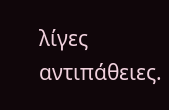λίγες αντιπάθειες.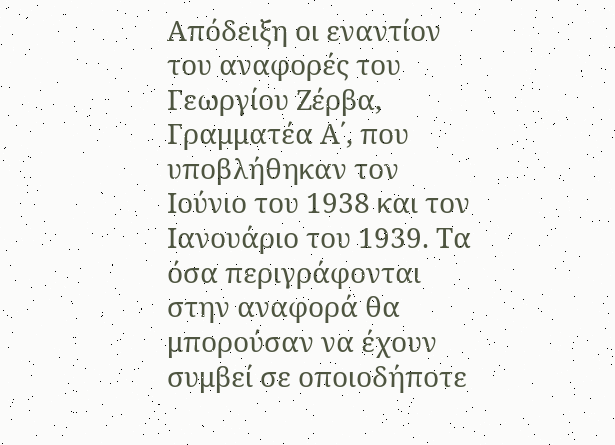Απόδειξη οι εναντίον του αναφορές του Γεωργίου Ζέρβα, Γραμματέα Α΄, που υποβλήθηκαν τον Ιούνιο του 1938 και τον Ιανουάριο του 1939. Τα όσα περιγράφονται στην αναφορά θα μπορούσαν να έχουν συμβεί σε οποιοδήποτε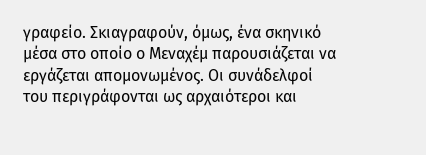γραφείο. Σκιαγραφούν, όμως, ένα σκηνικό μέσα στο οποίο ο Μεναχέμ παρουσιάζεται να εργάζεται απομονωμένος. Οι συνάδελφοί του περιγράφονται ως αρχαιότεροι και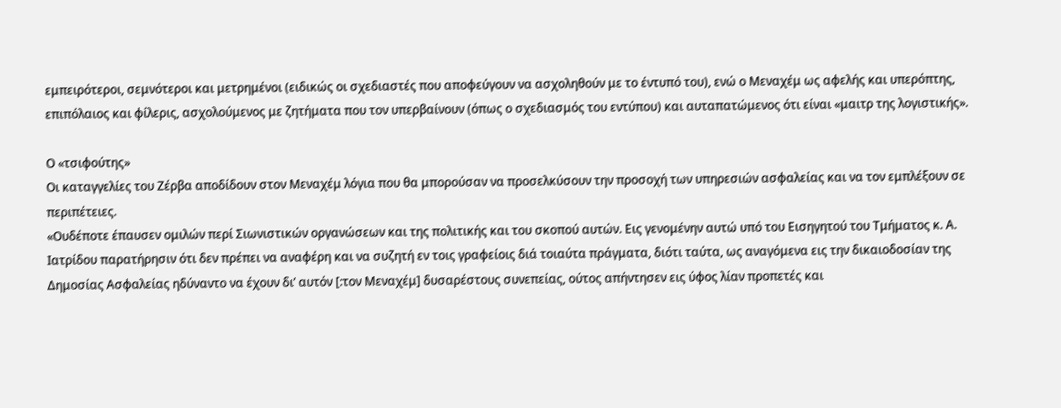εμπειρότεροι, σεμνότεροι και μετρημένοι (ειδικώς οι σχεδιαστές που αποφεύγουν να ασχοληθούν με το έντυπό του), ενώ ο Μεναχέμ ως αφελής και υπερόπτης, επιπόλαιος και φίλερις, ασχολούμενος με ζητήματα που τον υπερβαίνουν (όπως ο σχεδιασμός του εντύπου) και αυταπατώμενος ότι είναι «μαιτρ της λογιστικής».

Ο «τσιφούτης»
Οι καταγγελίες του Ζέρβα αποδίδουν στον Μεναχέμ λόγια που θα μπορούσαν να προσελκύσουν την προσοχή των υπηρεσιών ασφαλείας και να τον εμπλέξουν σε περιπέτειες.
«Ουδέποτε έπαυσεν ομιλών περί Σιωνιστικών οργανώσεων και της πολιτικής και του σκοπού αυτών. Εις γενομένην αυτώ υπό του Εισηγητού του Τμήματος κ. Α. Ιατρίδου παρατήρησιν ότι δεν πρέπει να αναφέρη και να συζητή εν τοις γραφείοις διά τοιαύτα πράγματα, διότι ταύτα, ως αναγόμενα εις την δικαιοδοσίαν της Δημοσίας Ασφαλείας ηδύναντο να έχουν δι’ αυτόν [:τον Μεναχέμ] δυσαρέστους συνεπείας, ούτος απήντησεν εις ύφος λίαν προπετές και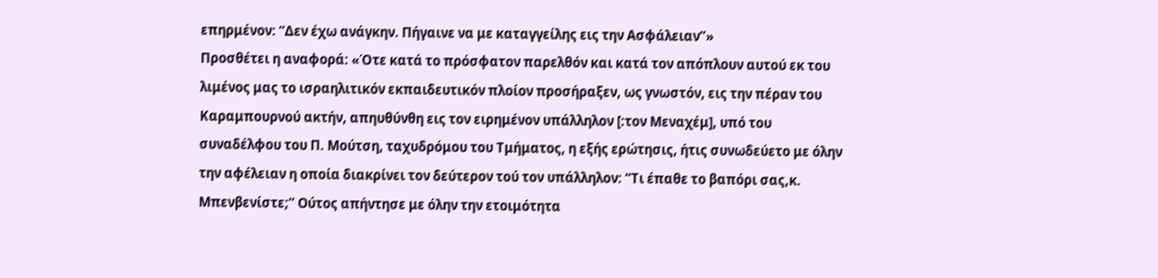επηρμένον: “Δεν έχω ανάγκην. Πήγαινε να με καταγγείλης εις την Ασφάλειαν”»
Προσθέτει η αναφορά: «Ότε κατά το πρόσφατον παρελθόν και κατά τον απόπλουν αυτού εκ του λιμένος μας το ισραηλιτικόν εκπαιδευτικόν πλοίον προσήραξεν, ως γνωστόν, εις την πέραν του Καραμπουρνού ακτήν, απηυθύνθη εις τον ειρημένον υπάλληλον [:τον Μεναχέμ], υπό του συναδέλφου του Π. Μούτση, ταχυδρόμου του Τμήματος, η εξής ερώτησις, ήτις συνωδεύετο με όλην την αφέλειαν η οποία διακρίνει τον δεύτερον τού τον υπάλληλον: “Τι έπαθε το βαπόρι σας,κ. Μπενβενίστε;” Ούτος απήντησε με όλην την ετοιμότητα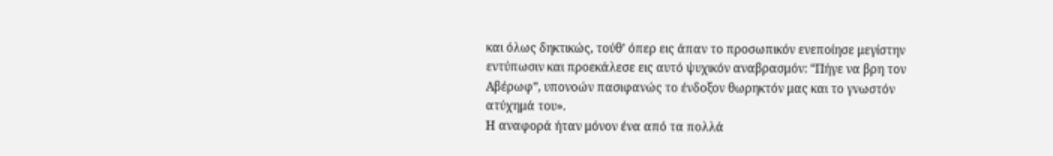και όλως δηκτικώς, τούθ’ όπερ εις άπαν το προσωπικόν ενεποίησε μεγίστην εντύπωσιν και προεκάλεσε εις αυτό ψυχικόν αναβρασμόν: “Πήγε να βρη τον Αβέρωφ”, υπονοών πασιφανώς το ένδοξον θωρηκτόν μας και το γνωστόν ατύχημά του».
Η αναφορά ήταν μόνον ένα από τα πολλά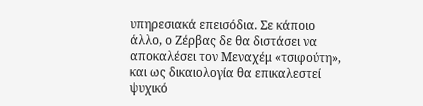υπηρεσιακά επεισόδια. Σε κάποιο άλλο, ο Ζέρβας δε θα διστάσει να αποκαλέσει τον Μεναχέμ «τσιφούτη», και ως δικαιολογία θα επικαλεστεί ψυχικό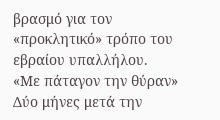βρασμό για τον «προκλητικό» τρόπο του εβραίου υπαλλήλου.
«Με πάταγον την θύραν»
Δύο μήνες μετά την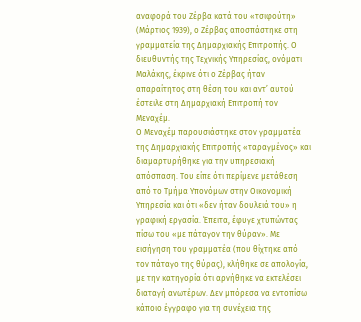αναφορά του Ζέρβα κατά του «τσιφούτη» (Μάρτιος 1939), ο Ζέρβας αποσπάστηκε στη γραμματεία της Δημαρχιακής Επιτροπής. Ο διευθυντής της Τεχνικής Υπηρεσίας, ονόματι Μαλάκης, έκρινε ότι ο Ζέρβας ήταν απαραίτητος στη θέση του και αντ’ αυτού έστειλε στη Δημαρχιακή Επιτροπή τον Μεναχέμ.
Ο Μεναχέμ παρουσιάστηκε στον γραμματέα της Δημαρχιακής Επιτροπής «ταραγμένος» και διαμαρτυρήθηκε για την υπηρεσιακή απόσπαση. Του είπε ότι περίμενε μετάθεση από το Τμήμα Υπονόμων στην Οικονομική Υπηρεσία και ότι «δεν ήταν δουλειά του» η γραφική εργασία. Έπειτα, έφυγε χτυπώντας πίσω του «με πάταγον την θύραν». Με εισήγηση του γραμματέα (που θίχτηκε από τον πάταγο της θύρας), κλήθηκε σε απολογία, με την κατηγορία ότι αρνήθηκε να εκτελέσει διαταγή ανωτέρων. Δεν μπόρεσα να εντοπίσω κάποιο έγγραφο για τη συνέχεια της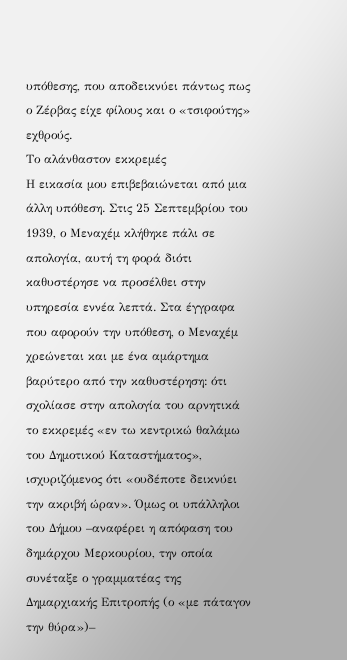υπόθεσης, που αποδεικνύει πάντως πως ο Ζέρβας είχε φίλους και ο «τσιφούτης» εχθρούς.
Το αλάνθαστον εκκρεμές
Η εικασία μου επιβεβαιώνεται από μια άλλη υπόθεση. Στις 25 Σεπτεμβρίου του 1939, ο Μεναχέμ κλήθηκε πάλι σε απολογία, αυτή τη φορά διότι καθυστέρησε να προσέλθει στην υπηρεσία εννέα λεπτά. Στα έγγραφα που αφορούν την υπόθεση, ο Μεναχέμ χρεώνεται και με ένα αμάρτημα βαρύτερο από την καθυστέρηση: ότι σχολίασε στην απολογία του αρνητικά το εκκρεμές «εν τω κεντρικώ θαλάμω του Δημοτικού Καταστήματος», ισχυριζόμενος ότι «ουδέποτε δεικνύει την ακριβή ώραν». Όμως οι υπάλληλοι του Δήμου –αναφέρει η απόφαση του δημάρχου Μερκουρίου, την οποία συνέταξε ο γραμματέας της Δημαρχιακής Επιτροπής (ο «με πάταγον την θύρα»)–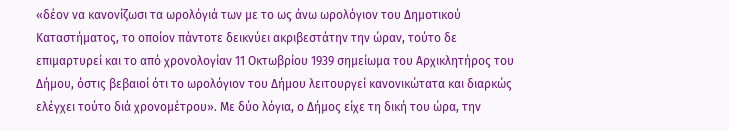«δέον να κανονίζωσι τα ωρολόγιά των με το ως άνω ωρολόγιον του Δημοτικού Καταστήματος, το οποίον πάντοτε δεικνύει ακριβεστάτην την ώραν, τούτο δε επιμαρτυρεί και το από χρονολογίαν 11 Οκτωβρίου 1939 σημείωμα του Αρχικλητήρος του Δήμου, όστις βεβαιοί ότι το ωρολόγιον του Δήμου λειτουργεί κανονικώτατα και διαρκώς ελέγχει τούτο διά χρονομέτρου». Με δύο λόγια, ο Δήμος είχε τη δική του ώρα, την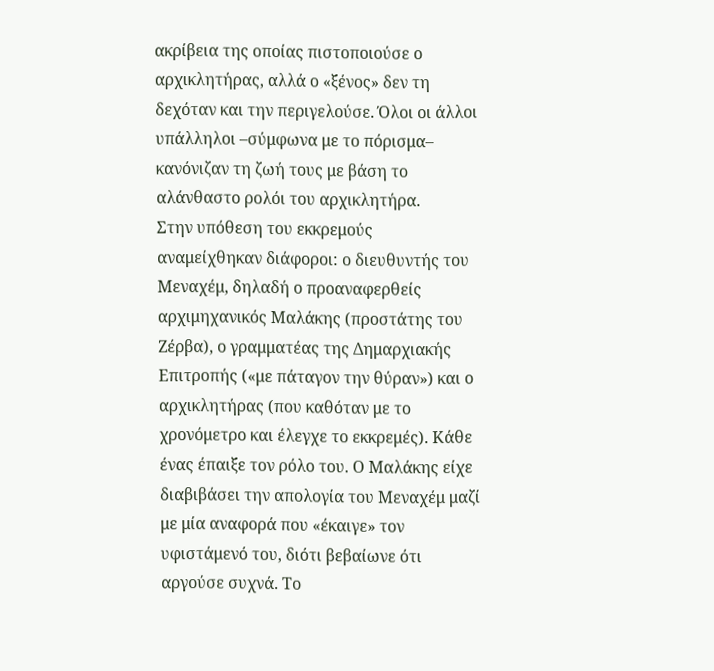ακρίβεια της οποίας πιστοποιούσε ο αρχικλητήρας, αλλά ο «ξένος» δεν τη δεχόταν και την περιγελούσε. Όλοι οι άλλοι υπάλληλοι –σύμφωνα με το πόρισμα– κανόνιζαν τη ζωή τους με βάση το αλάνθαστο ρολόι του αρχικλητήρα.
Στην υπόθεση του εκκρεμούς αναμείχθηκαν διάφοροι: ο διευθυντής του Μεναχέμ, δηλαδή ο προαναφερθείς αρχιμηχανικός Μαλάκης (προστάτης του Ζέρβα), ο γραμματέας της Δημαρχιακής Επιτροπής («με πάταγον την θύραν») και ο αρχικλητήρας (που καθόταν με το χρονόμετρο και έλεγχε το εκκρεμές). Κάθε ένας έπαιξε τον ρόλο του. Ο Μαλάκης είχε διαβιβάσει την απολογία του Μεναχέμ μαζί με μία αναφορά που «έκαιγε» τον υφιστάμενό του, διότι βεβαίωνε ότι αργούσε συχνά. Το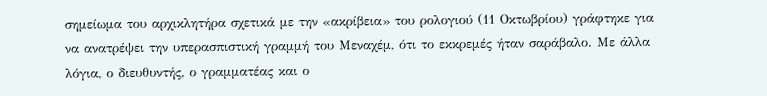σημείωμα του αρχικλητήρα σχετικά με την «ακρίβεια» του ρολογιού (11 Οκτωβρίου) γράφτηκε για να ανατρέψει την υπερασπιστική γραμμή του Μεναχέμ, ότι το εκκρεμές ήταν σαράβαλο. Με άλλα λόγια, ο διευθυντής, ο γραμματέας και ο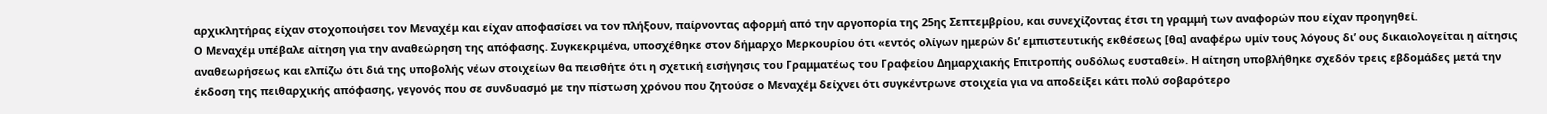αρχικλητήρας είχαν στοχοποιήσει τον Μεναχέμ και είχαν αποφασίσει να τον πλήξουν, παίρνοντας αφορμή από την αργοπορία της 25ης Σεπτεμβρίου, και συνεχίζοντας έτσι τη γραμμή των αναφορών που είχαν προηγηθεί.
Ο Μεναχέμ υπέβαλε αίτηση για την αναθεώρηση της απόφασης. Συγκεκριμένα, υποσχέθηκε στον δήμαρχο Μερκουρίου ότι «εντός ολίγων ημερών δι’ εμπιστευτικής εκθέσεως [θα] αναφέρω υμίν τους λόγους δι’ ους δικαιολογείται η αίτησις αναθεωρήσεως και ελπίζω ότι διά της υποβολής νέων στοιχείων θα πεισθήτε ότι η σχετική εισήγησις του Γραμματέως του Γραφείου Δημαρχιακής Επιτροπής ουδόλως ευσταθεί». Η αίτηση υποβλήθηκε σχεδόν τρεις εβδομάδες μετά την έκδοση της πειθαρχικής απόφασης, γεγονός που σε συνδυασμό με την πίστωση χρόνου που ζητούσε ο Μεναχέμ δείχνει ότι συγκέντρωνε στοιχεία για να αποδείξει κάτι πολύ σοβαρότερο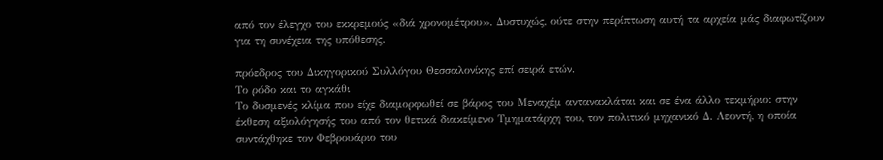από τον έλεγχο του εκκρεμούς «διά χρονομέτρου». Δυστυχώς, ούτε στην περίπτωση αυτή τα αρχεία μάς διαφωτίζουν για τη συνέχεια της υπόθεσης.

πρόεδρος του Δικηγορικού Συλλόγου Θεσσαλονίκης επί σειρά ετών.
Το ρόδο και το αγκάθι
Το δυσμενές κλίμα που είχε διαμορφωθεί σε βάρος του Μεναχέμ αντανακλάται και σε ένα άλλο τεκμήριο: στην έκθεση αξιολόγησής του από τον θετικά διακείμενο Τμηματάρχη του, τον πολιτικό μηχανικό Δ. Λεοντή, η οποία συντάχθηκε τον Φεβρουάριο του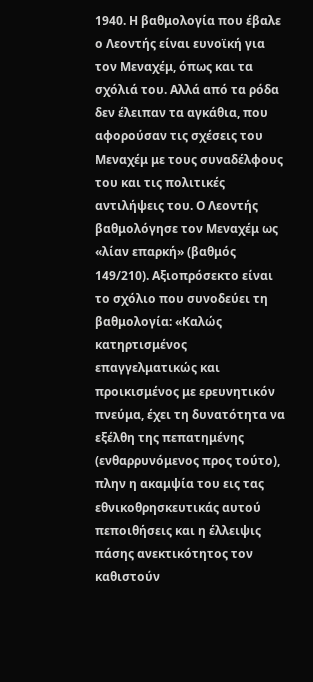1940. Η βαθμολογία που έβαλε ο Λεοντής είναι ευνοϊκή για τον Μεναχέμ, όπως και τα σχόλιά του. Αλλά από τα ρόδα δεν έλειπαν τα αγκάθια, που αφορούσαν τις σχέσεις του Μεναχέμ με τους συναδέλφους του και τις πολιτικές αντιλήψεις του. Ο Λεοντής βαθμολόγησε τον Μεναχέμ ως «λίαν επαρκή» (βαθμός 149/210). Αξιοπρόσεκτο είναι το σχόλιο που συνοδεύει τη βαθμολογία: «Καλώς κατηρτισμένος επαγγελματικώς και προικισμένος με ερευνητικόν πνεύμα, έχει τη δυνατότητα να εξέλθη της πεπατημένης (ενθαρρυνόμενος προς τούτο), πλην η ακαμψία του εις τας εθνικοθρησκευτικάς αυτού πεποιθήσεις και η έλλειψις πάσης ανεκτικότητος τον καθιστούν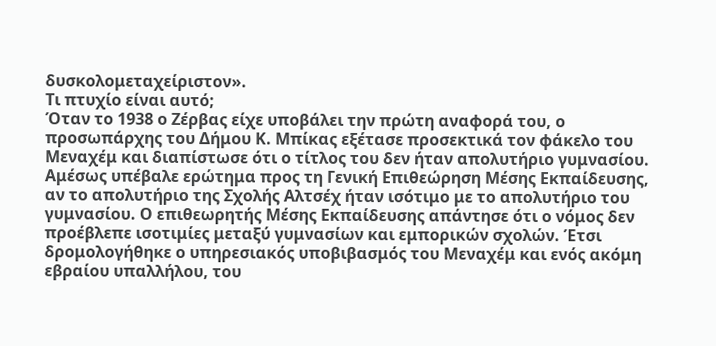δυσκολομεταχείριστον».
Τι πτυχίο είναι αυτό;
Όταν το 1938 ο Ζέρβας είχε υποβάλει την πρώτη αναφορά του, ο προσωπάρχης του Δήμου Κ. Μπίκας εξέτασε προσεκτικά τον φάκελο του Μεναχέμ και διαπίστωσε ότι ο τίτλος του δεν ήταν απολυτήριο γυμνασίου. Αμέσως υπέβαλε ερώτημα προς τη Γενική Επιθεώρηση Μέσης Εκπαίδευσης, αν το απολυτήριο της Σχολής Αλτσέχ ήταν ισότιμο με το απολυτήριο του γυμνασίου. Ο επιθεωρητής Μέσης Εκπαίδευσης απάντησε ότι ο νόμος δεν προέβλεπε ισοτιμίες μεταξύ γυμνασίων και εμπορικών σχολών. Έτσι δρομολογήθηκε ο υπηρεσιακός υποβιβασμός του Μεναχέμ και ενός ακόμη εβραίου υπαλλήλου, του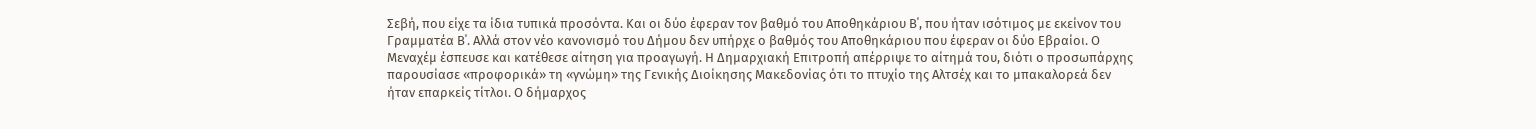Σεβή, που είχε τα ίδια τυπικά προσόντα. Και οι δύο έφεραν τον βαθμό του Αποθηκάριου Β΄, που ήταν ισότιμος με εκείνον του Γραμματέα Β΄. Αλλά στον νέο κανονισμό του Δήμου δεν υπήρχε ο βαθμός του Αποθηκάριου που έφεραν οι δύο Εβραίοι. Ο Μεναχέμ έσπευσε και κατέθεσε αίτηση για προαγωγή. Η Δημαρχιακή Επιτροπή απέρριψε το αίτημά του, διότι ο προσωπάρχης παρουσίασε «προφορικά» τη «γνώμη» της Γενικής Διοίκησης Μακεδονίας ότι το πτυχίο της Αλτσέχ και το μπακαλορεά δεν ήταν επαρκείς τίτλοι. Ο δήμαρχος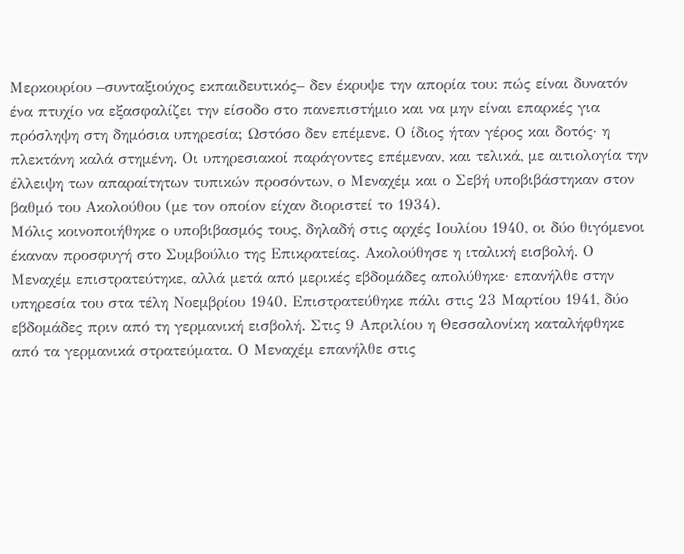Μερκουρίου –συνταξιούχος εκπαιδευτικός– δεν έκρυψε την απορία του: πώς είναι δυνατόν ένα πτυχίο να εξασφαλίζει την είσοδο στο πανεπιστήμιο και να μην είναι επαρκές για πρόσληψη στη δημόσια υπηρεσία; Ωστόσο δεν επέμενε. Ο ίδιος ήταν γέρος και δοτός· η πλεκτάνη καλά στημένη. Οι υπηρεσιακοί παράγοντες επέμεναν, και τελικά, με αιτιολογία την έλλειψη των απαραίτητων τυπικών προσόντων, ο Μεναχέμ και ο Σεβή υποβιβάστηκαν στον βαθμό του Ακολούθου (με τον οποίον είχαν διοριστεί το 1934).
Μόλις κοινοποιήθηκε ο υποβιβασμός τους, δηλαδή στις αρχές Ιουλίου 1940, οι δύο θιγόμενοι έκαναν προσφυγή στο Συμβούλιο της Επικρατείας. Ακολούθησε η ιταλική εισβολή. Ο Μεναχέμ επιστρατεύτηκε, αλλά μετά από μερικές εβδομάδες απολύθηκε· επανήλθε στην υπηρεσία του στα τέλη Νοεμβρίου 1940. Επιστρατεύθηκε πάλι στις 23 Μαρτίου 1941, δύο εβδομάδες πριν από τη γερμανική εισβολή. Στις 9 Απριλίου η Θεσσαλονίκη καταλήφθηκε από τα γερμανικά στρατεύματα. Ο Μεναχέμ επανήλθε στις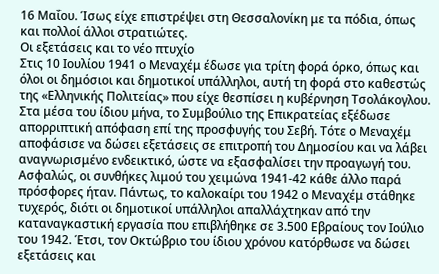16 Μαΐου. Ίσως είχε επιστρέψει στη Θεσσαλονίκη με τα πόδια, όπως και πολλοί άλλοι στρατιώτες.
Οι εξετάσεις και το νέο πτυχίο
Στις 10 Ιουλίου 1941 ο Μεναχέμ έδωσε για τρίτη φορά όρκο, όπως και όλοι οι δημόσιοι και δημοτικοί υπάλληλοι, αυτή τη φορά στο καθεστώς της «Ελληνικής Πολιτείας» που είχε θεσπίσει η κυβέρνηση Τσολάκογλου. Στα μέσα του ίδιου μήνα, το Συμβούλιο της Επικρατείας εξέδωσε απορριπτική απόφαση επί της προσφυγής του Σεβή. Τότε ο Μεναχέμ αποφάσισε να δώσει εξετάσεις σε επιτροπή του Δημοσίου και να λάβει αναγνωρισμένο ενδεικτικό, ώστε να εξασφαλίσει την προαγωγή του. Ασφαλώς, οι συνθήκες λιμού του χειμώνα 1941-42 κάθε άλλο παρά πρόσφορες ήταν. Πάντως, το καλοκαίρι του 1942 ο Μεναχέμ στάθηκε τυχερός, διότι οι δημοτικοί υπάλληλοι απαλλάχτηκαν από την καταναγκαστική εργασία που επιβλήθηκε σε 3.500 Εβραίους τον Ιούλιο του 1942. Έτσι, τον Οκτώβριο του ίδιου χρόνου κατόρθωσε να δώσει εξετάσεις και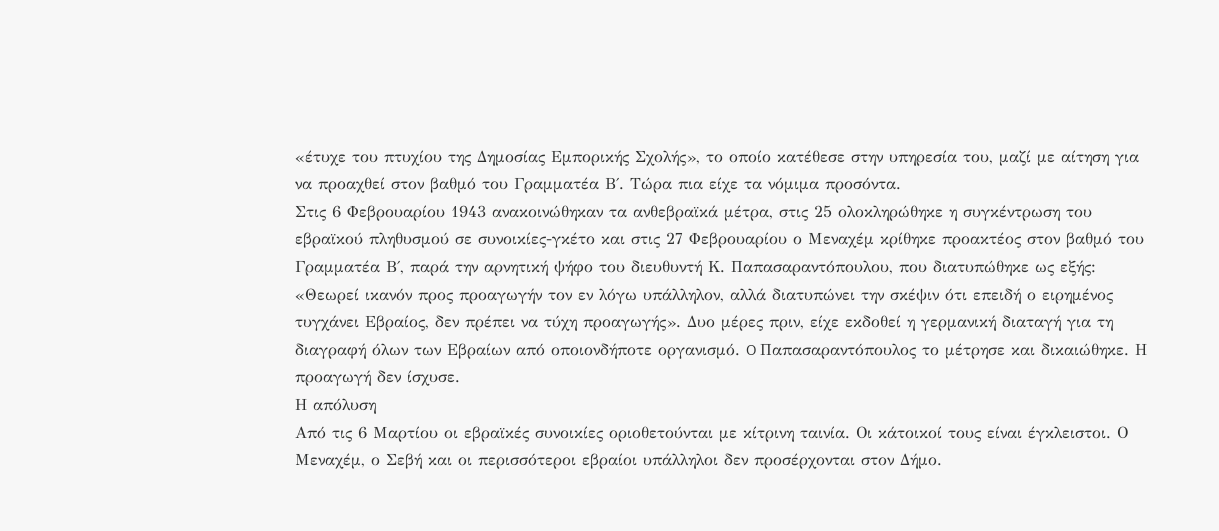«έτυχε του πτυχίου της Δημοσίας Εμπορικής Σχολής», το οποίο κατέθεσε στην υπηρεσία του, μαζί με αίτηση για να προαχθεί στον βαθμό του Γραμματέα Β΄. Τώρα πια είχε τα νόμιμα προσόντα.
Στις 6 Φεβρουαρίου 1943 ανακοινώθηκαν τα ανθεβραϊκά μέτρα, στις 25 ολοκληρώθηκε η συγκέντρωση του εβραϊκού πληθυσμού σε συνοικίες-γκέτο και στις 27 Φεβρουαρίου ο Μεναχέμ κρίθηκε προακτέος στον βαθμό του Γραμματέα Β΄, παρά την αρνητική ψήφο του διευθυντή Κ. Παπασαραντόπουλου, που διατυπώθηκε ως εξής: «Θεωρεί ικανόν προς προαγωγήν τον εν λόγω υπάλληλον, αλλά διατυπώνει την σκέψιν ότι επειδή ο ειρημένος τυγχάνει Εβραίος, δεν πρέπει να τύχη προαγωγής». Δυο μέρες πριν, είχε εκδοθεί η γερμανική διαταγή για τη διαγραφή όλων των Εβραίων από οποιονδήποτε οργανισμό. O Παπασαραντόπουλος το μέτρησε και δικαιώθηκε. Η προαγωγή δεν ίσχυσε.
Η απόλυση
Από τις 6 Μαρτίου οι εβραϊκές συνοικίες οριοθετούνται με κίτρινη ταινία. Οι κάτοικοί τους είναι έγκλειστοι. Ο Μεναχέμ, ο Σεβή και οι περισσότεροι εβραίοι υπάλληλοι δεν προσέρχονται στον Δήμο.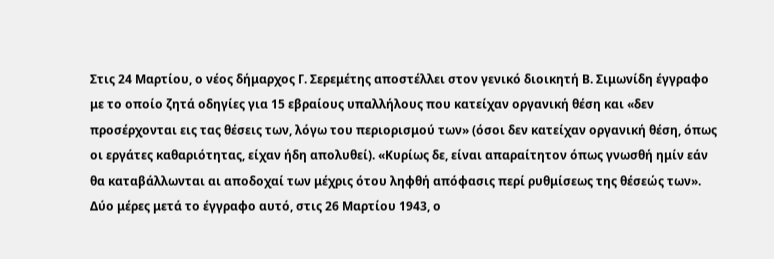Στις 24 Μαρτίου, ο νέος δήμαρχος Γ. Σερεμέτης αποστέλλει στον γενικό διοικητή Β. Σιμωνίδη έγγραφο με το οποίο ζητά οδηγίες για 15 εβραίους υπαλλήλους που κατείχαν οργανική θέση και «δεν προσέρχονται εις τας θέσεις των, λόγω του περιορισμού των» (όσοι δεν κατείχαν οργανική θέση, όπως οι εργάτες καθαριότητας, είχαν ήδη απολυθεί). «Κυρίως δε, είναι απαραίτητον όπως γνωσθή ημίν εάν θα καταβάλλωνται αι αποδοχαί των μέχρις ότου ληφθή απόφασις περί ρυθμίσεως της θέσεώς των».
Δύο μέρες μετά το έγγραφο αυτό, στις 26 Μαρτίου 1943, ο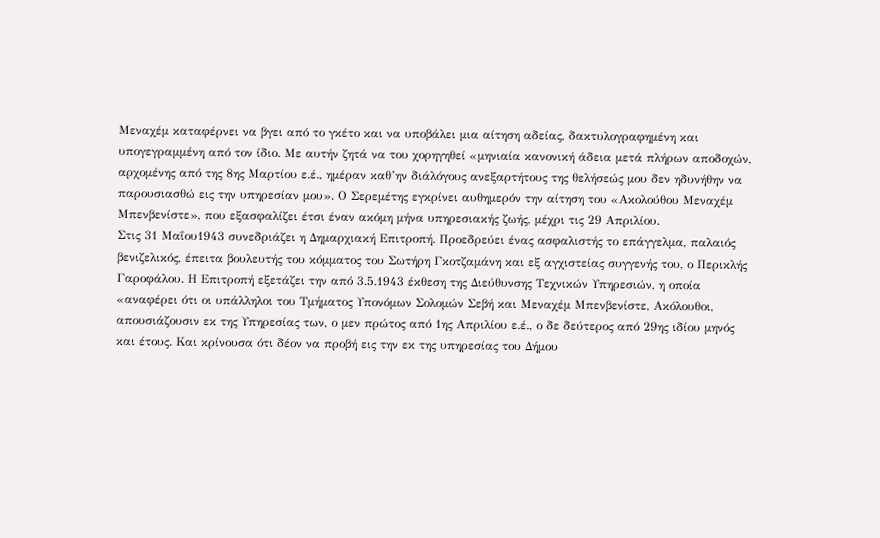Μεναχέμ καταφέρνει να βγει από το γκέτο και να υποβάλει μια αίτηση αδείας, δακτυλογραφημένη και υπογεγραμμένη από τον ίδιο. Με αυτήν ζητά να του χορηγηθεί «μηνιαία κανονική άδεια μετά πλήρων αποδοχών, αρχομένης από της 8ης Μαρτίου ε.έ., ημέραν καθ’ην διάλόγους ανεξαρτήτους της θελήσεώς μου δεν ηδυνήθην να παρουσιασθώ εις την υπηρεσίαν μου». Ο Σερεμέτης εγκρίνει αυθημερόν την αίτηση του «Ακολούθου Μεναχέμ Μπενβενίστε», που εξασφαλίζει έτσι έναν ακόμη μήνα υπηρεσιακής ζωής, μέχρι τις 29 Απριλίου.
Στις 31 Μαΐου1943 συνεδριάζει η Δημαρχιακή Επιτροπή. Προεδρεύει ένας ασφαλιστής το επάγγελμα, παλαιός βενιζελικός, έπειτα βουλευτής του κόμματος του Σωτήρη Γκοτζαμάνη και εξ αγχιστείας συγγενής του, ο Περικλής Γαροφάλου. Η Επιτροπή εξετάζει την από 3.5.1943 έκθεση της Διεύθυνσης Τεχνικών Υπηρεσιών, η οποία «αναφέρει ότι οι υπάλληλοι του Τμήματος Υπονόμων Σολομών Σεβή και Μεναχέμ Μπενβενίστε, Ακόλουθοι, απουσιάζουσιν εκ της Υπηρεσίας των, ο μεν πρώτος από 1ης Απριλίου ε.έ., ο δε δεύτερος από 29ης ιδίου μηνός και έτους. Και κρίνουσα ότι δέον να προβή εις την εκ της υπηρεσίας του Δήμου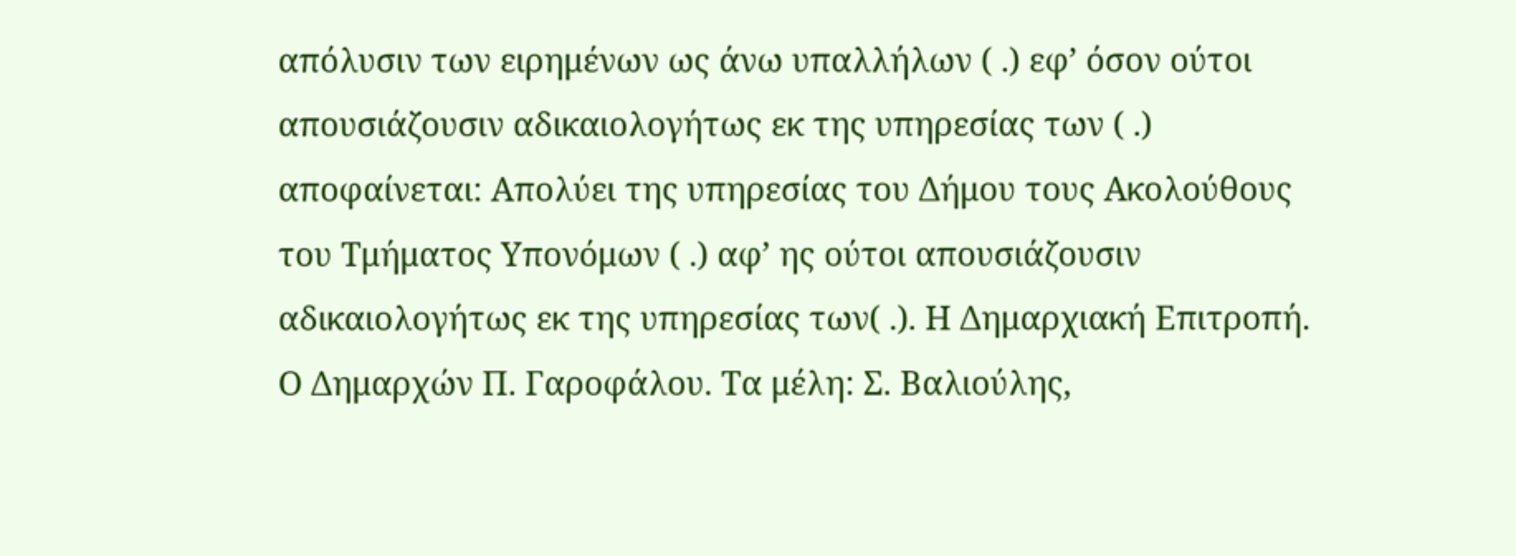απόλυσιν των ειρημένων ως άνω υπαλλήλων ( .) εφ’ όσον ούτοι απουσιάζουσιν αδικαιολογήτως εκ της υπηρεσίας των ( .) αποφαίνεται: Απολύει της υπηρεσίας του Δήμου τους Ακολούθους του Τμήματος Υπονόμων ( .) αφ’ ης ούτοι απουσιάζουσιν αδικαιολογήτως εκ της υπηρεσίας των( .). Η Δημαρχιακή Επιτροπή. Ο Δημαρχών Π. Γαροφάλου. Τα μέλη: Σ. Βαλιούλης,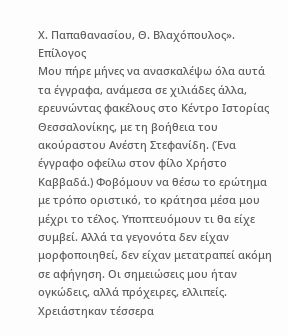Χ. Παπαθανασίου, Θ. Βλαχόπουλος».
Επίλογος
Μου πήρε μήνες να ανασκαλέψω όλα αυτά τα έγγραφα, ανάμεσα σε χιλιάδες άλλα, ερευνώντας φακέλους στο Κέντρο Ιστορίας Θεσσαλονίκης, με τη βοήθεια του ακούραστου Ανέστη Στεφανίδη. (Ένα έγγραφο οφείλω στον φίλο Χρήστο Καββαδά.) Φοβόμουν να θέσω το ερώτημα με τρόπο οριστικό, το κράτησα μέσα μου μέχρι το τέλος. Υποπτευόμουν τι θα είχε συμβεί. Αλλά τα γεγονότα δεν είχαν μορφοποιηθεί, δεν είχαν μετατραπεί ακόμη σε αφήγηση. Οι σημειώσεις μου ήταν ογκώδεις, αλλά πρόχειρες, ελλιπείς. Χρειάστηκαν τέσσερα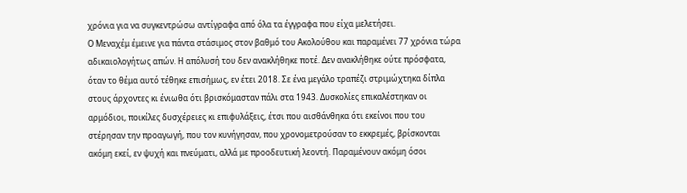χρόνια για να συγκεντρώσω αντίγραφα από όλα τα έγγραφα που είχα μελετήσει.
Ο Μεναχέμ έμεινε για πάντα στάσιμος στον βαθμό του Ακολούθου και παραμένει 77 χρόνια τώρα αδικαιολογήτως απών. Η απόλυσή του δεν ανακλήθηκε ποτέ. Δεν ανακλήθηκε ούτε πρόσφατα, όταν το θέμα αυτό τέθηκε επισήμως, εν έτει 2018. Σε ένα μεγάλο τραπέζι στριμώχτηκα δίπλα στους άρχοντες κι ένιωθα ότι βρισκόμασταν πάλι στα 1943. Δυσκολίες επικαλέστηκαν οι αρμόδιοι, ποικίλες δυσχέρειες κι επιφυλάξεις, έτσι που αισθάνθηκα ότι εκείνοι που του στέρησαν την προαγωγή, που τον κυνήγησαν, που χρονομετρούσαν το εκκρεμές, βρίσκονται ακόμη εκεί, εν ψυχή και πνεύματι, αλλά με προοδευτική λεοντή. Παραμένουν ακόμη όσοι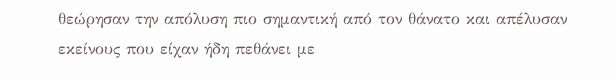θεώρησαν την απόλυση πιο σημαντική από τον θάνατο και απέλυσαν εκείνους που είχαν ήδη πεθάνει με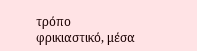τρόπο φρικιαστικό, μέσα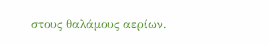στους θαλάμους αερίων.